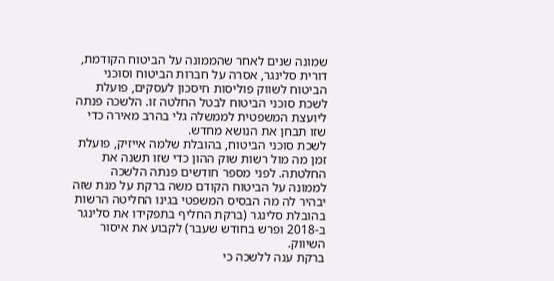שמונה שנים לאחר שהממונה על הביטוח הקודמת, דורית סלינגר, אסרה על חברות הביטוח וסוכני הביטוח לשווק פוליסות חיסכון לעסקים, פועלת לשכת סוכני הביטוח לבטל החלטה זו. הלשכה פנתה ליועצת המשפטית לממשלה גלי בהרב מאירה כדי שזו תבחן את הנושא מחדש.
לשכת סוכני הביטוח, בהובלת שלמה אייזיק, פועלת זמן מה מול רשות שוק ההון כדי שזו תשנה את החלטתה. לפני מספר חודשים פנתה הלשכה לממונה על הביטוח הקודם משה ברקת על מנת שזה יבהיר לה מה הבסיס המשפטי בגינו החליטה הרשות בהובלת סלינגר (ברקת החליף בתפקידו את סלינגר ב-2018 ופרש בחודש שעבר) לקבוע את איסור השיווק.
ברקת ענה ללשכה כי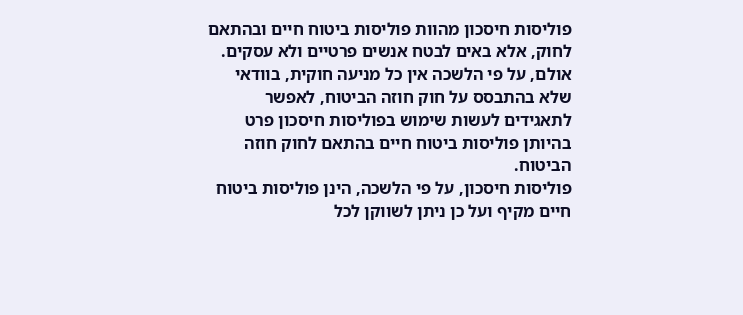פוליסות חיסכון מהוות פוליסות ביטוח חיים ובהתאם לחוק, אלא באים לבטח אנשים פרטיים ולא עסקים. אולם, על פי הלשכה אין כל מניעה חוקית, בוודאי שלא בהתבסס על חוק חוזה הביטוח, לאפשר לתאגידים לעשות שימוש בפוליסות חיסכון פרט בהיותן פוליסות ביטוח חיים בהתאם לחוק חוזה הביטוח.
פוליסות חיסכון, על פי הלשכה, הינן פוליסות ביטוח חיים מקיף ועל כן ניתן לשווקן לכל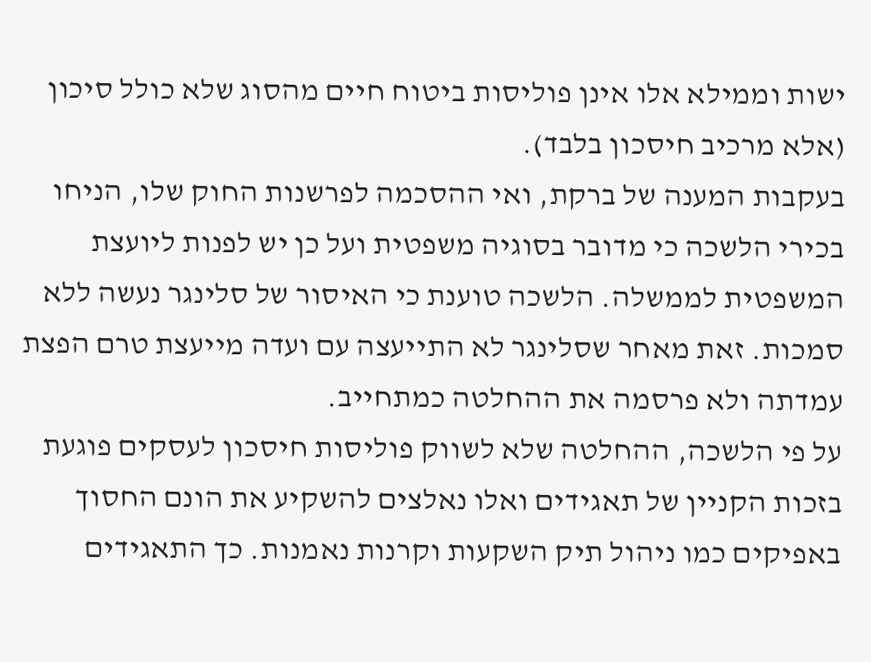ישות וממילא אלו אינן פוליסות ביטוח חיים מהסוג שלא כולל סיכון (אלא מרכיב חיסכון בלבד).
בעקבות המענה של ברקת, ואי ההסכמה לפרשנות החוק שלו, הניחו בכירי הלשכה כי מדובר בסוגיה משפטית ועל כן יש לפנות ליועצת המשפטית לממשלה. הלשכה טוענת כי האיסור של סלינגר נעשה ללא סמכות. זאת מאחר שסלינגר לא התייעצה עם ועדה מייעצת טרם הפצת עמדתה ולא פרסמה את ההחלטה כמתחייב.
על פי הלשכה, ההחלטה שלא לשווק פוליסות חיסכון לעסקים פוגעת בזכות הקניין של תאגידים ואלו נאלצים להשקיע את הונם החסוך באפיקים כמו ניהול תיק השקעות וקרנות נאמנות. כך התאגידים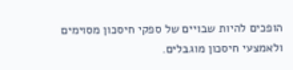הופכים להיות שבויים של ספקי חיסכון מסוימים ולאמצעי חיסכון מוגבלים.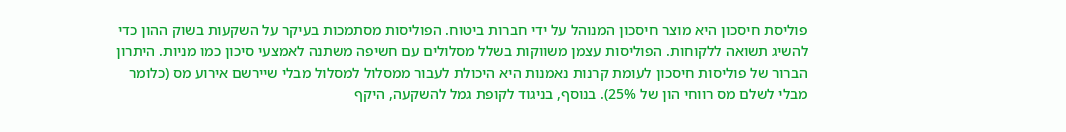פוליסת חיסכון היא מוצר חיסכון המנוהל על ידי חברות ביטוח. הפוליסות מסתמכות בעיקר על השקעות בשוק ההון כדי להשיג תשואה ללקוחות. הפוליסות עצמן משווקות בשלל מסלולים עם חשיפה משתנה לאמצעי סיכון כמו מניות. היתרון הברור של פוליסות חיסכון לעומת קרנות נאמנות היא היכולת לעבור ממסלול למסלול מבלי שיירשם אירוע מס (כלומר מבלי לשלם מס רווחי הון של 25%). בנוסף, בניגוד לקופת גמל להשקעה, היקף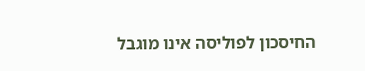החיסכון לפוליסה אינו מוגבל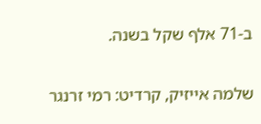ב-71 אלף שקל בשנה.

שלמה אייזיק, קרדיט: רמי זרנגר